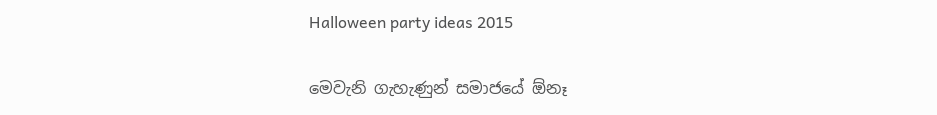Halloween party ideas 2015


මෙවැනි ගැහැණුන් සමාජයේ ඕනෑ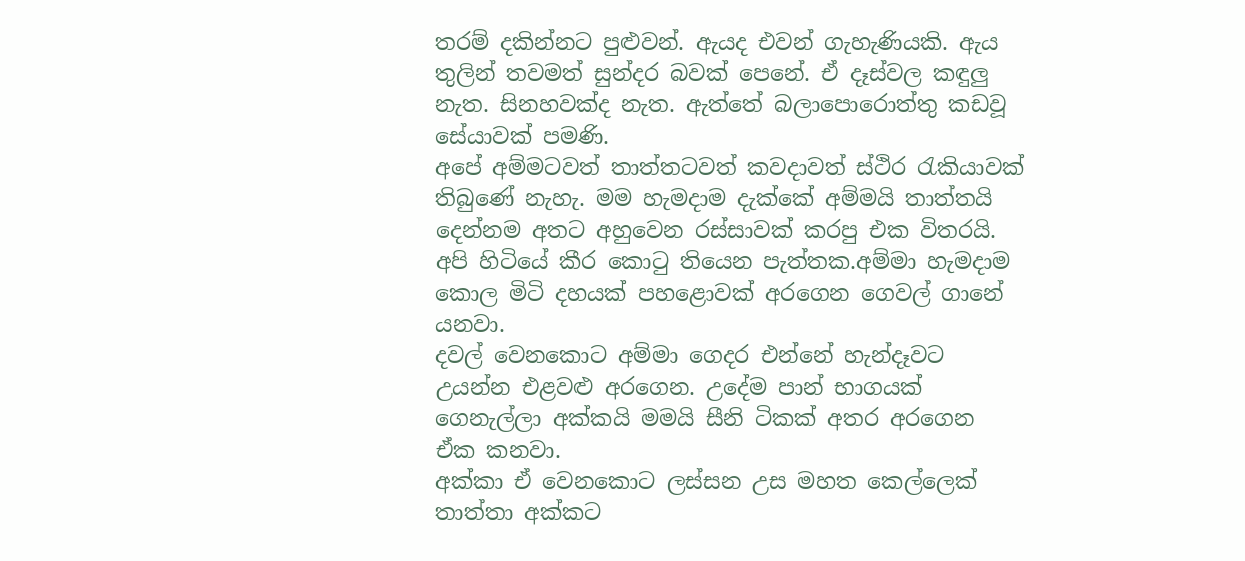තරම් දකින්නට පුළුවන්. ඇයද එවන් ගැහැණියකි. ඇය තුලින් තවමත් සුන්දර බවක් පෙනේ. ඒ දෑස්වල කඳුලු නැත. සිනහවක්ද නැත. ඇත්තේ බලාපොරොත්තු කඩවූ සේයාවක් පමණි.
අපේ අම්මටවත් තාත්තටවත් කවදාවත් ස්ථිර රැකියාවක් තිබුණේ නැහැ. මම හැමදාම දැක්කේ අම්මයි තාත්තයි දෙන්නම අතට අහුවෙන රස්සාවක් කරපු එක විතරයි.
අපි හිටියේ කීර කොටු තියෙන පැත්තක.අම්මා හැමදාම කොල මිටි දහයක් පහළොවක් අරගෙන ගෙවල් ගානේ යනවා.
දවල් වෙනකොට අම්මා ගෙදර එන්නේ හැන්දෑවට උයන්න එළවළු අරගෙන. උදේම පාන් භාගයක් ගෙනැල්ලා අක්කයි මමයි සීනි ටිකක් අතර අරගෙන ඒක කනවා.
අක්කා ඒ වෙනකොට ලස්සන උස මහත කෙල්ලෙක් තාත්තා අක්කට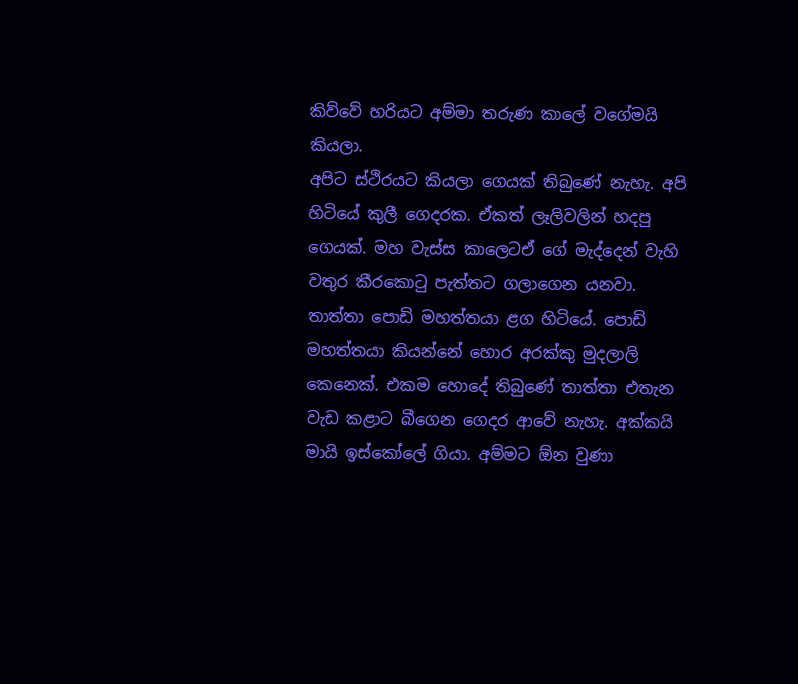කිව්වේ හරියට අම්මා තරුණ කාලේ වගේමයි කියලා.
අපිට ස්ථිරයට කියලා ගෙයක් තිබුණේ නැහැ. අපි හිටියේ කුලී ගෙදරක. ඒකත් ලෑලිවලින් හදපු ගෙයක්. මහ වැස්ස කාලෙටඒ ගේ මැද්දෙන් වැහි වතුර කීරකොටු පැත්තට ගලාගෙන යනවා.
තාත්තා පොඩි මහත්තයා ළග හිටියේ. පොඩි මහත්තයා කියන්නේ හොර අරක්කු මුදලාලි කෙනෙක්. එකම හොදේ තිබුණේ තාත්තා එතැන වැඩ කළාට බීගෙන ගෙදර ආවේ නැහැ. අක්කයි මායි ඉස්කෝලේ ගියා. අම්මට ඕන වුණා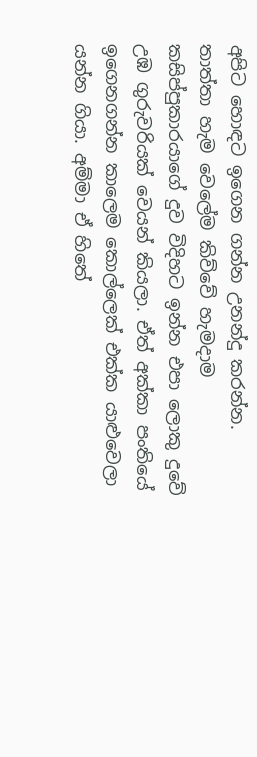අපිට හොඳට ඉගෙන ගන්න උනන්දු කරන්න.
තාත්තා හැම වෙලේම කිව්වේ හැමදාම කසිප්පුකාරයාගේ දුව විදිහට ඉන්න එපා ලොකු දුවේ උඹ ගුරුවරියක් වෙයන් කියලා. ඒත් අක්කා පංතියේ ඉගෙනගන්න කාලෙම කොල්ලෙක් එක්ක යාළුවෙලා යන්න ගියා. අම්මා ඒ හිතේ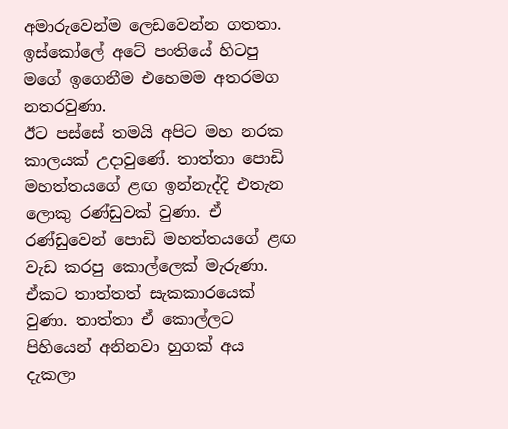අමාරුවෙන්ම ලෙඩවෙන්න ගතතා. ඉස්කෝලේ අටේ පංතියේ හිටපු මගේ ඉගෙනීම එහෙමම අතරමග නතරවුණා.
ඊට පස්සේ තමයි අපිට මහ නරක කාලයක් උදාවුණේ. තාත්තා පොඩි මහත්තයගේ ළඟ ඉන්නැද්දි එතැන ලොකු රණ්ඩුවක් වුණා. ඒ රණ්ඩුවෙන් පොඩි මහත්තයගේ ළඟ වැඩ කරපු කොල්ලෙක් මැරුණා.
ඒකට තාත්තත් සැකකාරයෙක් වුණා. තාත්තා ඒ කොල්ලට පිහියෙන් අනිනවා හුගක් අය දැකලා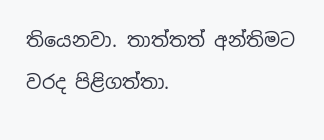තියෙනවා. තාත්තත් අන්තිමට වරද පිළිගත්තා.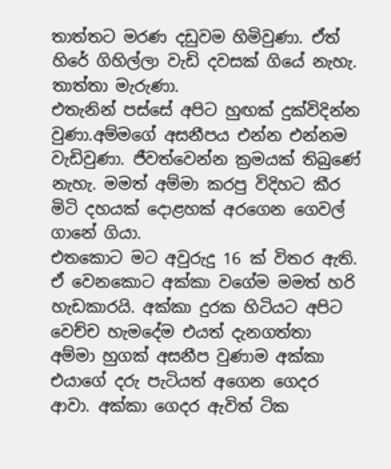තාත්තට මරණ දඩුවම හිමිවුණා. ඒත් හිරේ ගිහිල්ලා වැඩි දවසක් ගියේ නැහැ. තාත්තා මැරුණා.
එතැනින් පස්සේ අපිට හුඟක් දුක්විදින්න වුණා.අම්මගේ අසනීපය එන්න එන්නම වැඩිවුණා. ජීවත්වෙන්න ක්‍රමයක් තිබුණේ නැහැ. මමත් අම්මා කරපු විදිහට කීර මිටි දහයක් දොළහක් අරගෙන ගෙවල් ගානේ ගියා.
එතකොට මට අවුරුදු 16 ක් විතර ඇති. ඒ වෙනකොට අක්කා වගේම මමත් හරි හැඩකාරයි. අක්කා දුරක හිටියට අපිට වෙච්ච හැමදේම එයත් දැනගත්තා
අම්මා හුගක් අසනීප වුණාම අක්කා එයාගේ දරු පැටියත් අගෙන ගෙදර ආවා. අක්කා ගෙදර ඇවිත් ටික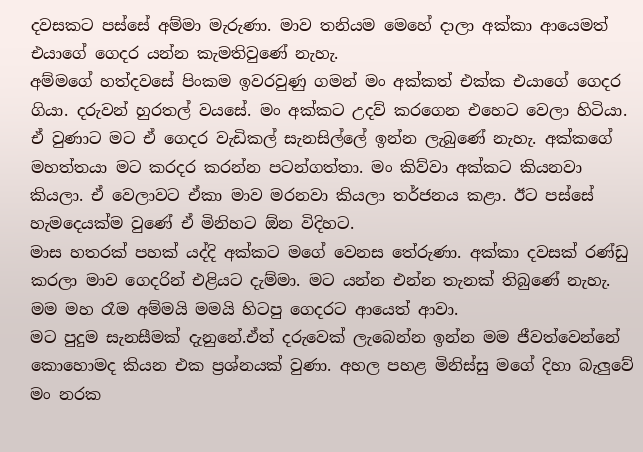දවසකට පස්සේ අම්මා මැරුණා. මාව තනියම මෙහේ දාලා අක්කා ආයෙමත් එයාගේ ගෙදර යන්න කැමතිවුණේ නැහැ.
අම්මගේ හත්දවසේ පිංකම ඉවරවුණු ගමන් මං අක්කත් එක්ක එයාගේ ගෙදර ගියා. දරුවන් හුරතල් වයසේ. මං අක්කට උදව් කරගෙන එහෙට වෙලා හිටියා.
ඒ වුණාට මට ඒ ගෙදර වැඩිකල් සැනසිල්ලේ ඉන්න ලැබුණේ නැහැ. අක්කගේ මහත්තයා මට කරදර කරන්න පටන්ගත්තා. මං කිව්වා අක්කට කියනවා කියලා. ඒ වෙලාවට ඒකා මාව මරනවා කියලා තර්ජනය කළා. ඊට පස්සේ හැමදෙයක්ම වුණේ ඒ මිනිහට ඕන විදිහට.
මාස හතරක් පහක් යද්දි අක්කට මගේ වෙනස තේරුණා. අක්කා දවසක් රණ්ඩු කරලා මාව ගෙදරින් එළියට දැම්මා. මට යන්න එන්න තැනක් තිබුණේ නැහැ. මම මහ රෑම අම්මයි මමයි හිටපු ගෙදරට ආයෙත් ආවා.
මට පුදුම සැනසීමක් දැනුනේ.ඒත් දරුවෙක් ලැබෙන්න ඉන්න මම ජීවත්වෙන්නේ කොහොමද කියන එක ප්‍රශ්නයක් වුණා. අහල පහළ මිනිස්සු මගේ දිහා බැලුවේ මං නරක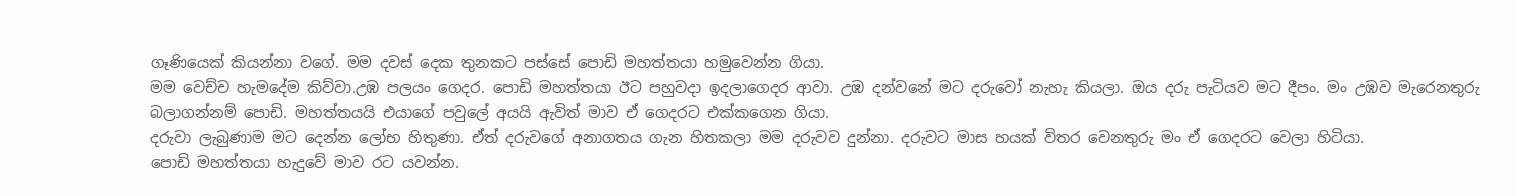ගෑණියෙක් කියන්නා වගේ. මම දවස් දෙක තුනකට පස්සේ පොඩි මහත්තයා හමුවෙන්න ගියා.
මම වෙච්ච හැමදේම කිව්වා.උඹ පලයං ගෙදර. පොඩි මහත්තයා ඊට පහුවදා ඉදලාගෙදර ආවා. උඹ දන්වනේ මට දරුවෝ නැහැ කියලා. ඔය දරු පැටියව මට දීපං. මං උඹව මැරෙනතුරු බලාගන්නම් පොඩි. මහත්තයයි එයාගේ පවුලේ අයයි ඇවිත් මාව ඒ ගෙදරට එක්කගෙන ගියා.
දරුවා ලැබුණාම මට දෙන්න ලෝභ හිතුණා. ඒත් දරුවගේ අනාගතය ගැන හිතකලා මම දරුවව දුන්නා. දරුවට මාස හයක් විතර වෙනතුරු මං ඒ ගෙදරට වෙලා හිටියා.
පොඩි මහත්තයා හැදුවේ මාව රට යවන්න.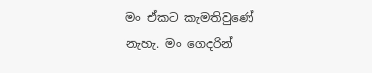මං ඒකට කැමතිවුණේ නැහැ. මං ගෙදරින්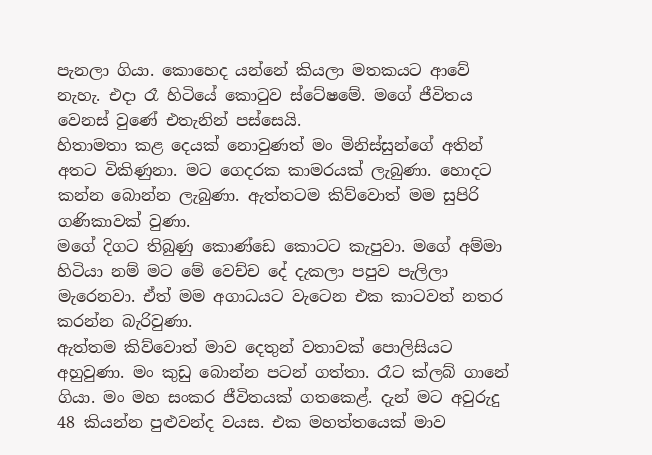පැනලා ගියා. කොහෙද යන්නේ කියලා මතකයට ආවේ නැහැ. එදා රෑ හිටියේ කොටුව ස්ටේෂමේ. මගේ ජීවිතය වෙනස් වුණේ එතැනින් පස්සෙයි.
හිතාමතා කළ දෙයක් නොවුණත් මං මිනිස්සුන්ගේ අතින් අතට විකිණුනා. මට ගෙදරක කාමරයක් ලැබුණා. හොදට කන්න බොන්න ලැබුණා. ඇත්තටම කිව්වොත් මම සුපිරි ගණිකාවක් වුණා.
මගේ දිගට තිබුණු කොණ්ඩෙ කොටට කැපුවා. මගේ අම්මා හිටියා නම් මට මේ වෙච්ච දේ දැකලා පපුව පැලිලා මැරෙනවා. ඒත් මම අගාධයට වැටෙන එක කාටවත් නතර කරන්න බැරිවුණා.
ඇත්තම කිව්වොත් මාව දෙතුන් වතාවක් පොලිසියට අහුවුණා. මං කුඩු බොන්න පටන් ගත්තා. රෑට ක්ලබ් ගානේ ගියා. මං මහ සංකර ජීවිතයක් ගතකෙළ්. දැන් මට අවුරුදු 48 කියන්න පුළුවන්ද වයස. එක මහත්තයෙක් මාව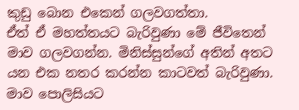කුඩු බොන එකෙන් ගලවගත්තා.
ඒත් ඒ මහත්තයට බැරිවුණා මේ ජීවිතෙන් මාව ගලවගන්න. මිනිස්සුන්ගේ අතින් අතට යන එක නතර කරන්න කාටවත් බැරිවුණා. මාව පොලිසියට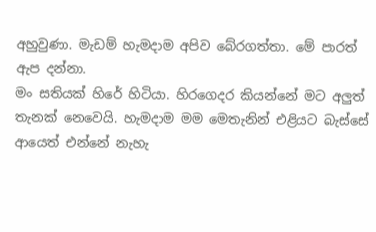අහුවුණා. මැඩම් හැමදාම අපිව බේරගත්තා. මේ පාරත් ඇප දන්නා.
මං සතියක් හිරේ හිටියා. හිරගෙදර කියන්නේ මට අලුත් තැනක් නෙවෙයි. හැමදාම මම මෙතැනින් එළියට බැස්සේ ආයෙත් එන්නේ නැහැ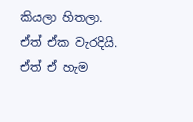කියලා හිතලා. ඒත් ඒක වැරදියි. ඒත් ඒ හැම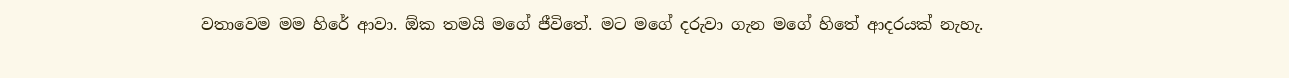වතාවෙම මම හිරේ ආවා. ඕක තමයි මගේ ජීවිතේ. මට මගේ දරුවා ගැන මගේ හිතේ ආදරයක් නැහැ.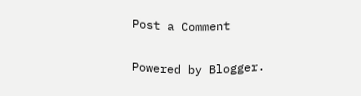Post a Comment

Powered by Blogger.